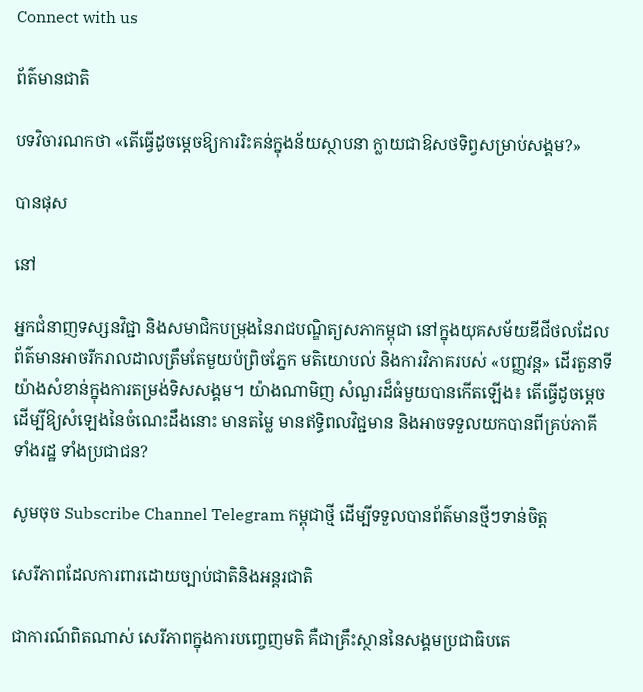Connect with us

ព័ត៌មានជាតិ

បទវិចារណកថា «តើធ្វើដូចម្តេចឱ្យការរិះគន់ក្នុងន័យស្ថាបនា ក្លាយជាឱសថទិព្វសម្រាប់សង្គម?»

បានផុស

នៅ

អ្នកជំនាញទស្សនវិជ្ជា និងសមាជិកបម្រុងនៃរាជបណ្ឌិត្យសភាកម្ពុជា នៅក្នុងយុគសម័យឌីជីថលដែលព័ត៌មានអាចរីករាលដាលត្រឹមតែមួយប៉ព្រិចភ្នែក មតិយោបល់ និងការវិភាគរបស់ «បញ្ញវន្ត» ដើរតួនាទីយ៉ាងសំខាន់ក្នុងការតម្រង់ទិសសង្គម។ យ៉ាងណាមិញ សំណួរដ៏ធំមួយបានកើតឡើង៖ តើធ្វើដូចម្តេចដើម្បីឱ្យសំឡេងនៃចំណេះដឹងនោះ មានតម្លៃ មានឥទ្ធិពលវិជ្ជមាន និងអាចទទួលយកបានពីគ្រប់ភាគី ទាំងរដ្ឋ ទាំងប្រជាជន?

សូមចុច Subscribe Channel Telegram កម្ពុជាថ្មី ដើម្បីទទួលបានព័ត៌មានថ្មីៗទាន់ចិត្ត

សេរីភាពដែលការពារដោយច្បាប់ជាតិនិងអន្តរជាតិ

ជាការណ៍ពិតណាស់ សេរីភាពក្នុងការបញ្ចេញមតិ គឺជាគ្រឹះស្ថាននៃសង្គមប្រជាធិបតេ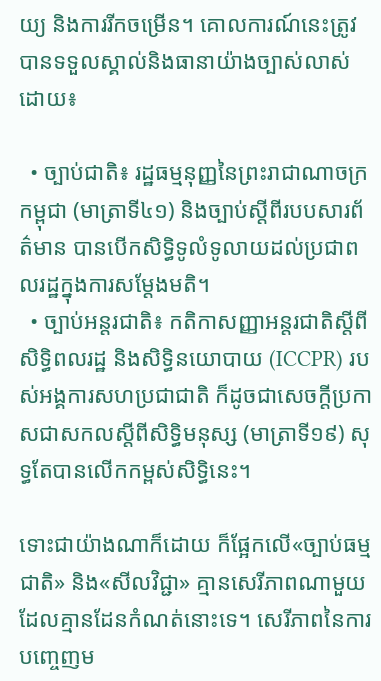យ្យ និងការរីកចម្រើន។ គោលការណ៍នេះត្រូវបានទទួលស្គាល់និងធានាយ៉ាងច្បាស់លាស់ដោយ៖

  • ច្បាប់ជាតិ៖ រដ្ឋធម្មនុញ្ញនៃព្រះរាជាណាចក្រកម្ពុជា (មាត្រាទី៤១) និងច្បាប់ស្តីពីរបបសារព័ត៌មាន បានបើកសិទ្ធិទូលំទូលាយដល់ប្រជាពលរដ្ឋក្នុងការសម្តែងមតិ។
  • ច្បាប់អន្តរជាតិ៖ កតិកាសញ្ញាអន្តរជាតិស្តីពីសិទ្ធិពលរដ្ឋ និងសិទ្ធិនយោបាយ (ICCPR) របស់អង្គការសហប្រជាជាតិ ក៏ដូចជាសេចក្ដីប្រកាសជាសកលស្តីពីសិទ្ធិមនុស្ស (មាត្រាទី១៩) សុទ្ធតែបានលើកកម្ពស់សិទ្ធិនេះ។

ទោះជាយ៉ាងណាក៏ដោយ ក៏ផ្អែកលើ«ច្បាប់ធម្មជាតិ» និង«សីលវិជ្ជា» គ្មានសេរីភាពណាមួយដែលគ្មានដែនកំណត់នោះទេ។ សេរីភាពនៃការបញ្ចេញម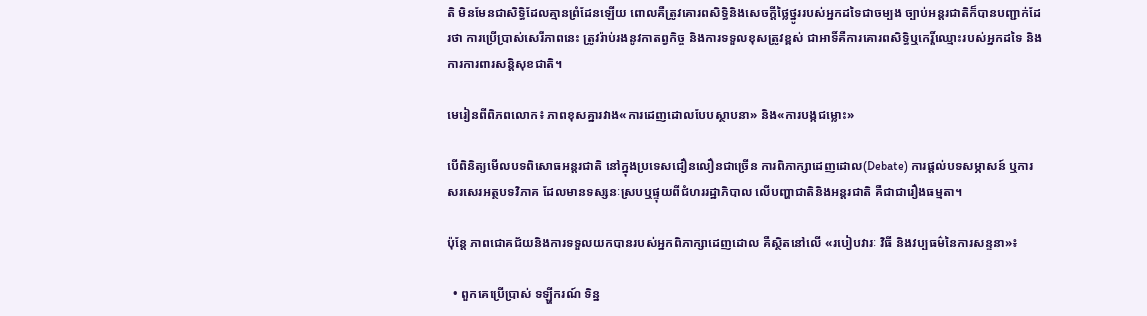តិ មិនមែនជាសិទ្ធិដែលគ្មានព្រំដែនឡើយ ពោលគឺត្រូវគោរពសិទ្ធិនិងសេចក្តីថ្លៃថ្នូររបស់អ្នកដទៃជាចម្បង ច្បាប់អន្តរជាតិក៏បានបញ្ជាក់ដែរថា ការប្រើប្រាស់សេរីភាពនេះ ត្រូវរ៉ាប់រងនូវកាតព្វកិច្ច និងការទទួលខុសត្រូវខ្ពស់ ជាអាទិ៍គឺការគោរពសិទ្ធិឬកេរ្តិ៍ឈ្មោះរបស់អ្នកដទៃ និងការការពារសន្តិសុខជាតិ។

មេរៀនពីពិភពលោក៖ ភាពខុសគ្នារវាង«ការដេញដោលបែបស្ថាបនា» និង«ការបង្កជម្លោះ»

បើពិនិត្យមើលបទពិសោធអន្តរជាតិ នៅក្នុងប្រទេសជឿនលឿនជាច្រើន ការពិភាក្សាដេញដោល(Debate) ការផ្តល់បទសម្ភាសន៍ ឬការសរសេរអត្ថបទវិភាគ ដែលមានទស្សនៈស្របឬផ្ទុយពីជំហររដ្ឋាភិបាល លើបញ្ហាជាតិនិងអន្តរជាតិ គឺជាជារឿងធម្មតា។

ប៉ុន្តែ ភាពជោគជ័យនិងការទទួលយកបានរបស់អ្នកពិភាក្សាដេញដោល គឺស្ថិតនៅលើ «របៀបវារៈ វិធី និងវប្បធម៌នៃការសន្ទនា»៖

  • ពួកគេប្រើប្រាស់ ទឡ្ហីករណ៍ ទិន្ន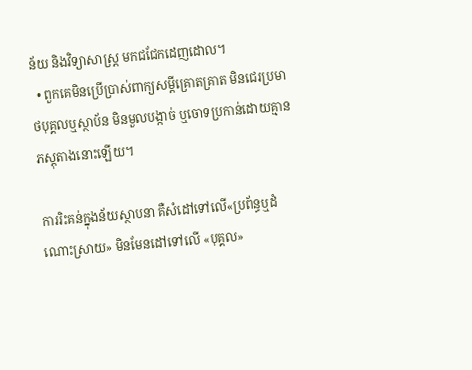ន័យ និងវិទ្យាសាស្ត្រ មកជជែកដេញដោល។
  • ពួកគេមិនប្រើប្រាស់ពាក្យសម្តីគ្រោតគ្រាត មិនជេរប្រមាថបុគ្គលឬស្ថាប័ន មិនមួលបង្កាច់ ឬចោទប្រកាន់ដោយគ្មានភស្តុតាងនោះឡើយ។

ការរិះគន់ក្នុងន័យស្ថាបនា គឺសំដៅទៅលើ«ប្រព័ន្ធឬដំណោះស្រាយ» មិនមែនដៅទៅលើ «បុគ្គល»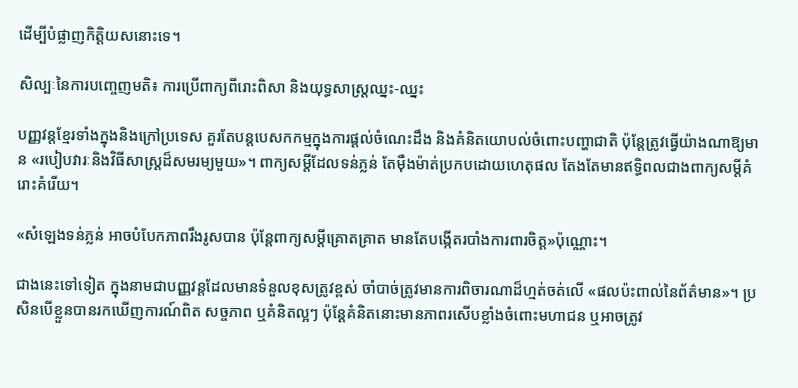ដើម្បីបំផ្លាញកិត្តិយសនោះទេ។

សិល្បៈនៃការបញ្ចេញមតិ៖ ការប្រើពាក្យពីរោះពិសា និងយុទ្ធសាស្ត្រឈ្នះ-ឈ្នះ

បញ្ញវន្តខ្មែរទាំងក្នុងនិងក្រៅប្រទេស គួរតែបន្តបេសកកម្មក្នុងការផ្តល់ចំណេះដឹង និងគំនិតយោបល់ចំពោះបញ្ហាជាតិ ប៉ុន្តែត្រូវធ្វើយ៉ាងណាឱ្យមាន «របៀបវារៈនិងវិធីសាស្ត្រដ៏សមរម្យមួយ»។ ពាក្យសម្តីដែលទន់ភ្លន់ តែម៉ឺងម៉ាត់ប្រកបដោយហេតុផល តែងតែមានឥទ្ធិពលជាងពាក្យសម្តីគំរោះគំរើយ។

«សំឡេងទន់ភ្លន់ អាចបំបែកភាពរឹងរូសបាន ប៉ុន្តែពាក្យសម្តីគ្រោតគ្រាត មានតែបង្កើតរបាំងការពារចិត្ត»ប៉ុណ្ណោះ។

ជាងនេះទៅទៀត ក្នុងនាមជាបញ្ញវន្តដែលមានទំនួលខុសត្រូវខ្ពស់ ចាំបាច់ត្រូវមានការពិចារណាដ៏ហ្មត់ចត់លើ «ផលប៉ះពាល់នៃព័ត៌មាន»។ ប្រសិនបើខ្លួនបានរកឃើញការណ៍ពិត សច្ចភាព ឬគំនិតល្អៗ ប៉ុន្តែគំនិតនោះមានភាពរសើបខ្លាំងចំពោះមហាជន ឬអាចត្រូវ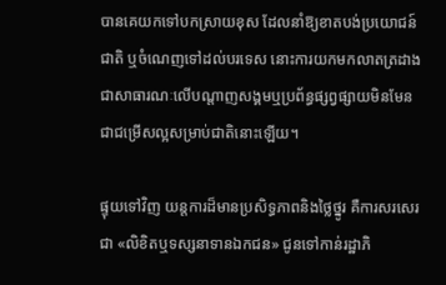បានគេយកទៅបកស្រាយខុស ដែលនាំឱ្យខាតបង់ប្រយោជន៍ជាតិ ឬចំណេញទៅដល់បរទេស នោះការយកមកលាតត្រដាងជាសាធារណៈលើបណ្តាញសង្គមឬប្រព័ន្ធផ្សព្វផ្សាយមិនមែនជាជម្រើសល្អសម្រាប់ជាតិនោះឡើយ។

ផ្ទុយទៅវិញ យន្តការដ៏មានប្រសិទ្ធភាពនិងថ្លៃថ្នូរ គឺការសរសេរជា «លិខិតឬទស្សនាទានឯកជន» ជូនទៅកាន់រដ្ឋាភិ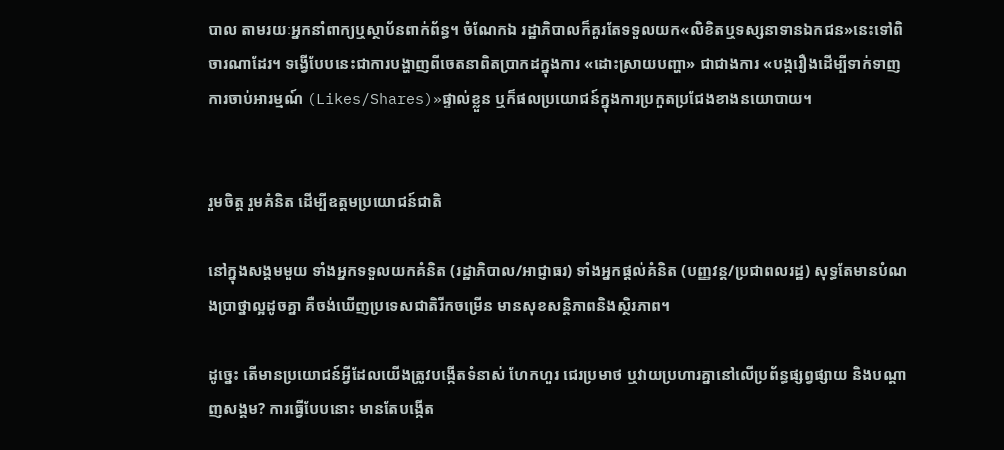បាល តាមរយៈអ្នកនាំពាក្យឬស្ថាប័នពាក់ព័ន្ធ។ ចំណែកឯ រដ្ឋាភិបាលក៏គួរតែទទួលយក«លិខិតឬទស្សនាទានឯកជន»នេះទៅពិចារណាដែរ។ ទង្វើបែបនេះជាការបង្ហាញពីចេតនាពិតប្រាកដក្នុងការ «ដោះស្រាយបញ្ហា» ជាជាងការ «បង្ករឿងដើម្បីទាក់ទាញការចាប់អារម្មណ៍ (Likes/Shares)»ផ្ទាល់ខ្លួន ឬក៏ផលប្រយោជន៍ក្នុងការប្រកួតប្រជែងខាងនយោបាយ។


រួមចិត្ត រួមគំនិត ដើម្បីឧត្តមប្រយោជន៍ជាតិ

នៅក្នុងសង្គមមួយ ទាំងអ្នកទទួលយកគំនិត (រដ្ឋាភិបាល/អាជ្ញាធរ) ទាំងអ្នកផ្តល់គំនិត (បញ្ញវន្ត/ប្រជាពលរដ្ឋ) សុទ្ធតែមានបំណងប្រាថ្នាល្អដូចគ្នា គឺចង់ឃើញប្រទេសជាតិរីកចម្រើន មានសុខសន្តិភាពនិងស្ថិរភាព។

ដូច្នេះ តើមានប្រយោជន៍អ្វីដែលយើងត្រូវបង្កើតទំនាស់ ហែកហួរ ជេរប្រមាថ ឬវាយប្រហារគ្នានៅលើប្រព័ន្ធផ្សព្វផ្សាយ និងបណ្តាញសង្គម? ការធ្វើបែបនោះ មានតែបង្កើត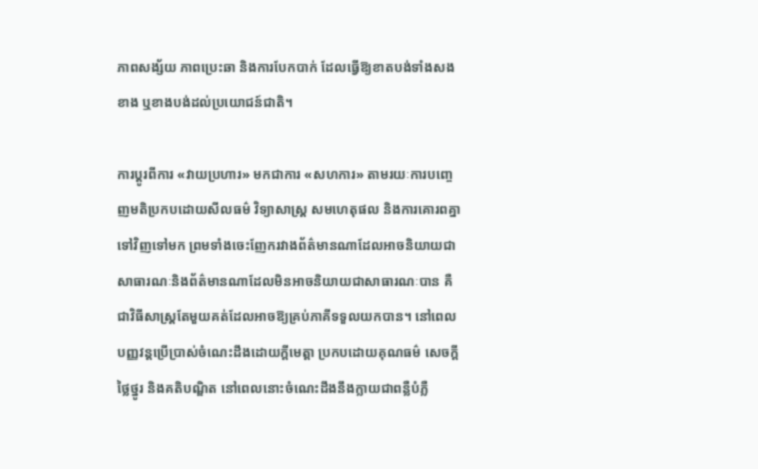ភាពសង្ស័យ ភាពប្រេះឆា និងការបែកបាក់ ដែលធ្វើឱ្យខាតបង់ទាំងសងខាង ឬខាងបង់ដល់ប្រយោជន៍ជាតិ។

ការប្តូរពីការ «វាយប្រហារ» មកជាការ «សហការ» តាមរយៈការបញ្ចេញមតិប្រកបដោយសីលធម៌ វិទ្យាសាស្ត្រ សមហេតុផល និងការគោរពគ្នាទៅវិញទៅមក ព្រមទាំងចេះញែករវាងព័ត៌មានណាដែលអាចនិយាយជាសាធារណៈនិងព័ត៌មានណាដែលមិនអាចនិយាយជាសាធារណៈបាន គឺជាវិធីសាស្ត្រតែមួយគត់ដែលអាចឱ្យគ្រប់ភាគីទទួលយកបាន។ នៅពេលបញ្ញវន្តប្រើប្រាស់ចំណេះដឹងដោយក្តីមេត្តា ប្រកបដោយគុណធម៌ សេចក្តីថ្លៃថ្នូរ និងគតិបណ្ឌិត នៅពេលនោះចំណេះដឹងនឹងក្លាយជាពន្លឺបំភ្លឺ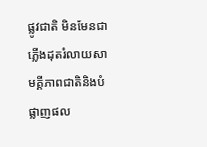ផ្លូវជាតិ មិនមែនជាភ្លើងដុតរំលាយសាមគ្គីភាពជាតិនិងបំផ្លាញផល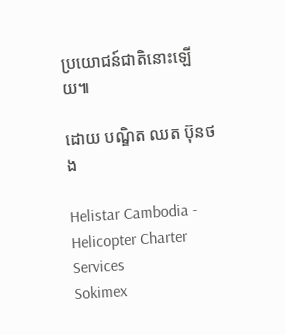ប្រយោជន៍ជាតិនោះឡើយ៕

ដោយ បណ្ឌិត ឈត ប៊ុនថង

Helistar Cambodia - Helicopter Charter Services
Sokimex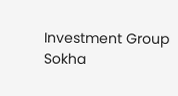Investment Group
Sokha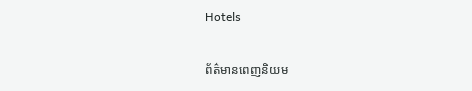Hotels

ព័ត៌មានពេញនិយម